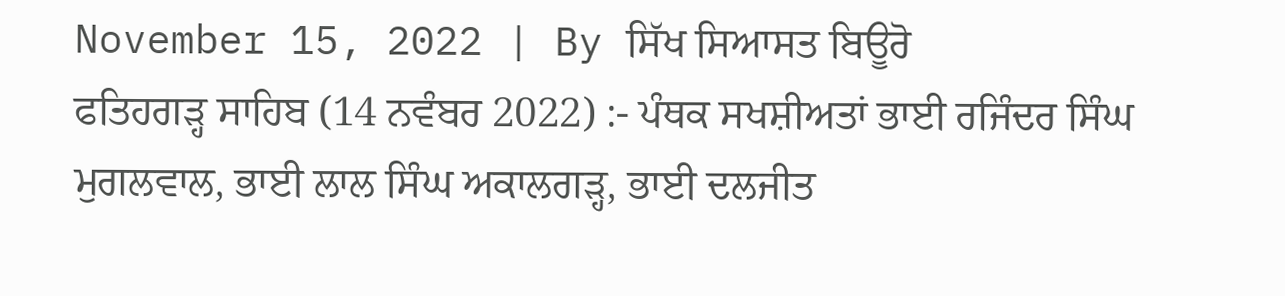November 15, 2022 | By ਸਿੱਖ ਸਿਆਸਤ ਬਿਊਰੋ
ਫਤਿਹਗੜ੍ਹ ਸਾਹਿਬ (14 ਨਵੰਬਰ 2022) :- ਪੰਥਕ ਸਖਸ਼ੀਅਤਾਂ ਭਾਈ ਰਜਿੰਦਰ ਸਿੰਘ ਮੁਗਲਵਾਲ, ਭਾਈ ਲਾਲ ਸਿੰਘ ਅਕਾਲਗੜ੍ਹ, ਭਾਈ ਦਲਜੀਤ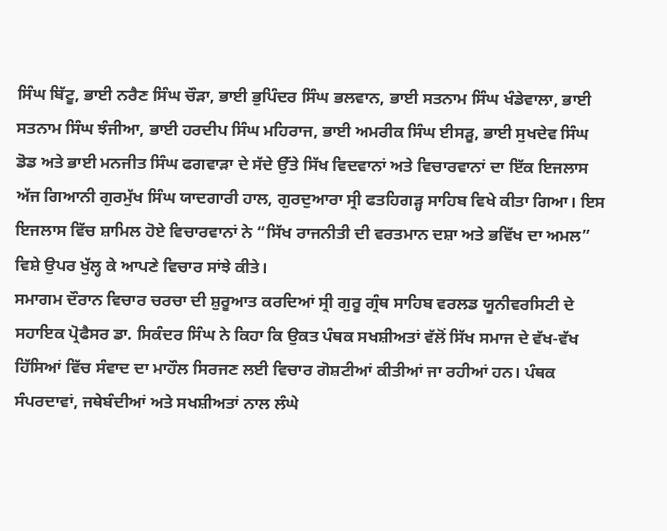ਸਿੰਘ ਬਿੱਟੂ, ਭਾਈ ਨਰੈਣ ਸਿੰਘ ਚੌੜਾ, ਭਾਈ ਭੁਪਿੰਦਰ ਸਿੰਘ ਭਲਵਾਨ, ਭਾਈ ਸਤਨਾਮ ਸਿੰਘ ਖੰਡੇਵਾਲਾ, ਭਾਈ ਸਤਨਾਮ ਸਿੰਘ ਝੰਜੀਆ, ਭਾਈ ਹਰਦੀਪ ਸਿੰਘ ਮਹਿਰਾਜ, ਭਾਈ ਅਮਰੀਕ ਸਿੰਘ ਈਸੜੂ, ਭਾਈ ਸੁਖਦੇਵ ਸਿੰਘ ਡੋਡ ਅਤੇ ਭਾਈ ਮਨਜੀਤ ਸਿੰਘ ਫਗਵਾੜਾ ਦੇ ਸੱਦੇ ਉੱਤੇ ਸਿੱਖ ਵਿਦਵਾਨਾਂ ਅਤੇ ਵਿਚਾਰਵਾਨਾਂ ਦਾ ਇੱਕ ਇਜਲਾਸ ਅੱਜ ਗਿਆਨੀ ਗੁਰਮੁੱਖ ਸਿੰਘ ਯਾਦਗਾਰੀ ਹਾਲ, ਗੁਰਦੁਆਰਾ ਸ੍ਰੀ ਫਤਹਿਗੜ੍ਹ ਸਾਹਿਬ ਵਿਖੇ ਕੀਤਾ ਗਿਆ। ਇਸ ਇਜਲਾਸ ਵਿੱਚ ਸ਼ਾਮਿਲ ਹੋਏ ਵਿਚਾਰਵਾਨਾਂ ਨੇ “ਸਿੱਖ ਰਾਜਨੀਤੀ ਦੀ ਵਰਤਮਾਨ ਦਸ਼ਾ ਅਤੇ ਭਵਿੱਖ ਦਾ ਅਮਲ” ਵਿਸ਼ੇ ਉਪਰ ਖੁੱਲ੍ਹ ਕੇ ਆਪਣੇ ਵਿਚਾਰ ਸਾਂਝੇ ਕੀਤੇ।
ਸਮਾਗਮ ਦੌਰਾਨ ਵਿਚਾਰ ਚਰਚਾ ਦੀ ਸ਼ੁਰੂਆਤ ਕਰਦਿਆਂ ਸ੍ਰੀ ਗੁਰੂ ਗ੍ਰੰਥ ਸਾਹਿਬ ਵਰਲਡ ਯੂਨੀਵਰਸਿਟੀ ਦੇ ਸਹਾਇਕ ਪ੍ਰੋਫੈਸਰ ਡਾ. ਸਿਕੰਦਰ ਸਿੰਘ ਨੇ ਕਿਹਾ ਕਿ ਉਕਤ ਪੰਥਕ ਸਖਸ਼ੀਅਤਾਂ ਵੱਲੋਂ ਸਿੱਖ ਸਮਾਜ ਦੇ ਵੱਖ-ਵੱਖ ਹਿੱਸਿਆਂ ਵਿੱਚ ਸੰਵਾਦ ਦਾ ਮਾਹੌਲ ਸਿਰਜਣ ਲਈ ਵਿਚਾਰ ਗੋਸ਼ਟੀਆਂ ਕੀਤੀਆਂ ਜਾ ਰਹੀਆਂ ਹਨ। ਪੰਥਕ ਸੰਪਰਦਾਵਾਂ, ਜਥੇਬੰਦੀਆਂ ਅਤੇ ਸਖਸ਼ੀਅਤਾਂ ਨਾਲ ਲੰਘੇ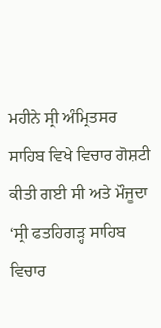ਮਹੀਨੇ ਸ੍ਰੀ ਅੰਮ੍ਰਿਤਸਰ ਸਾਹਿਬ ਵਿਖੇ ਵਿਚਾਰ ਗੋਸ਼ਟੀ ਕੀਤੀ ਗਈ ਸੀ ਅਤੇ ਮੌਜੂਦਾ ‘ਸ੍ਰੀ ਫਤਹਿਗੜ੍ਹ ਸਾਹਿਬ ਵਿਚਾਰ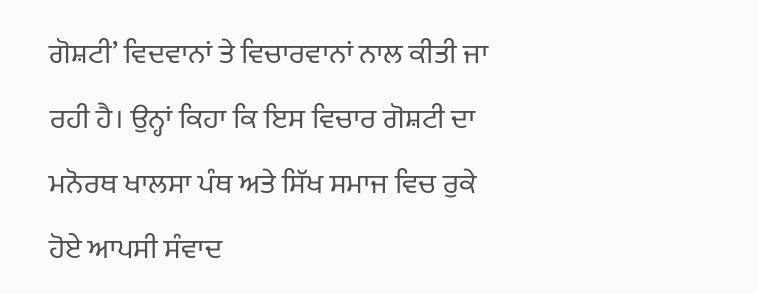ਗੋਸ਼ਟੀ’ ਵਿਦਵਾਨਾਂ ਤੇ ਵਿਚਾਰਵਾਨਾਂ ਨਾਲ ਕੀਤੀ ਜਾ ਰਹੀ ਹੈ। ਉਨ੍ਹਾਂ ਕਿਹਾ ਕਿ ਇਸ ਵਿਚਾਰ ਗੋਸ਼ਟੀ ਦਾ ਮਨੋਰਥ ਖਾਲਸਾ ਪੰਥ ਅਤੇ ਸਿੱਖ ਸਮਾਜ ਵਿਚ ਰੁਕੇ ਹੋਏ ਆਪਸੀ ਸੰਵਾਦ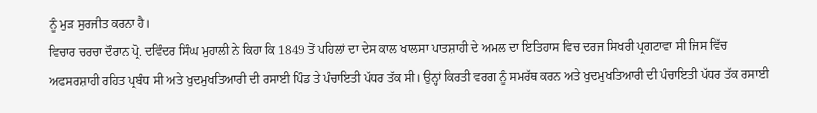ਨੂੰ ਮੁੜ ਸੁਰਜੀਤ ਕਰਨਾ ਹੈ।
ਵਿਚਾਰ ਚਰਚਾ ਦੌਰਾਨ ਪ੍ਰੋ. ਦਵਿੰਦਰ ਸਿੰਘ ਮੁਹਾਲੀ ਨੇ ਕਿਹਾ ਕਿ 1849 ਤੋਂ ਪਹਿਲਾਂ ਦਾ ਦੇਸ ਕਾਲ ਖਾਲਸਾ ਪਾਤਸ਼ਾਹੀ ਦੇ ਅਮਲ ਦਾ ਇਤਿਹਾਸ ਵਿਚ ਦਰਜ ਸਿਖਰੀ ਪ੍ਰਗਟਾਵਾ ਸੀ ਜਿਸ ਵਿੱਚ ਅਫਸਰਸ਼ਾਹੀ ਰਹਿਤ ਪ੍ਰਬੰਧ ਸੀ ਅਤੇ ਖੁਦਮੁਖਤਿਆਰੀ ਦੀ ਰਸਾਈ ਪਿੰਡ ਤੇ ਪੰਚਾਇਤੀ ਪੱਧਰ ਤੱਕ ਸੀ। ਉਨ੍ਹਾਂ ਕਿਰਤੀ ਵਰਗ ਨੂੰ ਸਮਰੱਥ ਕਰਨ ਅਤੇ ਖੁਦਮੁਖਤਿਆਰੀ ਦੀ ਪੰਚਾਇਤੀ ਪੱਧਰ ਤੱਕ ਰਸਾਈ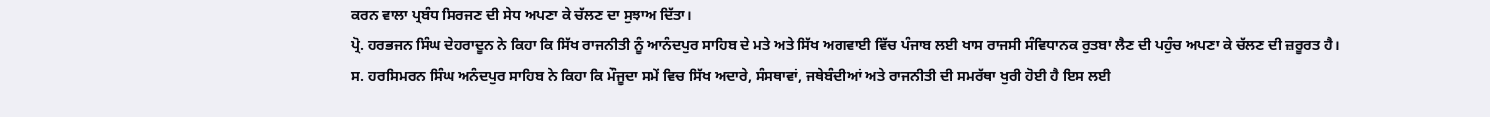ਕਰਨ ਵਾਲਾ ਪ੍ਰਬੰਧ ਸਿਰਜਣ ਦੀ ਸੇਧ ਅਪਣਾ ਕੇ ਚੱਲਣ ਦਾ ਸੁਝਾਅ ਦਿੱਤਾ।
ਪ੍ਰੋ. ਹਰਭਜਨ ਸਿੰਘ ਦੇਹਰਾਦੂਨ ਨੇ ਕਿਹਾ ਕਿ ਸਿੱਖ ਰਾਜਨੀਤੀ ਨੂੰ ਆਨੰਦਪੁਰ ਸਾਹਿਬ ਦੇ ਮਤੇ ਅਤੇ ਸਿੱਖ ਅਗਵਾਈ ਵਿੱਚ ਪੰਜਾਬ ਲਈ ਖਾਸ ਰਾਜਸੀ ਸੰਵਿਧਾਨਕ ਰੁਤਬਾ ਲੈਣ ਦੀ ਪਹੁੰਚ ਅਪਣਾ ਕੇ ਚੱਲਣ ਦੀ ਜ਼ਰੂਰਤ ਹੈ।
ਸ. ਹਰਸਿਮਰਨ ਸਿੰਘ ਅਨੰਦਪੁਰ ਸਾਹਿਬ ਨੇ ਕਿਹਾ ਕਿ ਮੌਜੂਦਾ ਸਮੇਂ ਵਿਚ ਸਿੱਖ ਅਦਾਰੇ, ਸੰਸਥਾਵਾਂ, ਜਥੇਬੰਦੀਆਂ ਅਤੇ ਰਾਜਨੀਤੀ ਦੀ ਸਮਰੱਥਾ ਖੁਰੀ ਹੋਈ ਹੈ ਇਸ ਲਈ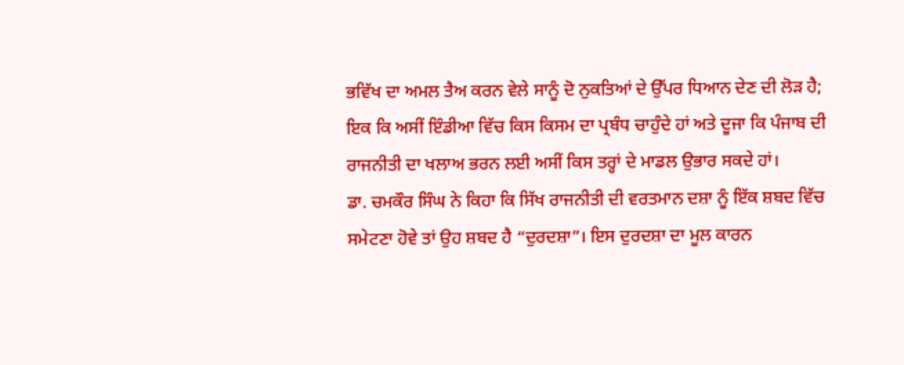ਭਵਿੱਖ ਦਾ ਅਮਲ ਤੈਅ ਕਰਨ ਵੇਲੇ ਸਾਨੂੰ ਦੋ ਨੁਕਤਿਆਂ ਦੇ ਉੱਪਰ ਧਿਆਨ ਦੇਣ ਦੀ ਲੋੜ ਹੈ; ਇਕ ਕਿ ਅਸੀਂ ਇੰਡੀਆ ਵਿੱਚ ਕਿਸ ਕਿਸਮ ਦਾ ਪ੍ਰਬੰਧ ਚਾਹੁੰਦੇ ਹਾਂ ਅਤੇ ਦੂਜਾ ਕਿ ਪੰਜਾਬ ਦੀ ਰਾਜਨੀਤੀ ਦਾ ਖਲਾਅ ਭਰਨ ਲਈ ਅਸੀਂ ਕਿਸ ਤਰ੍ਹਾਂ ਦੇ ਮਾਡਲ ਉਭਾਰ ਸਕਦੇ ਹਾਂ।
ਡਾ. ਚਮਕੌਰ ਸਿੰਘ ਨੇ ਕਿਹਾ ਕਿ ਸਿੱਖ ਰਾਜਨੀਤੀ ਦੀ ਵਰਤਮਾਨ ਦਸ਼ਾ ਨੂੰ ਇੱਕ ਸ਼ਬਦ ਵਿੱਚ ਸਮੇਟਣਾ ਹੋਵੇ ਤਾਂ ਉਹ ਸ਼ਬਦ ਹੈ “ਦੁਰਦਸ਼ਾ”। ਇਸ ਦੁਰਦਸ਼ਾ ਦਾ ਮੂਲ ਕਾਰਨ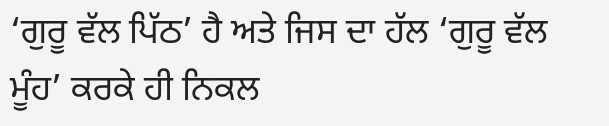‘ਗੁਰੂ ਵੱਲ ਪਿੱਠ’ ਹੈ ਅਤੇ ਜਿਸ ਦਾ ਹੱਲ ‘ਗੁਰੂ ਵੱਲ ਮੂੰਹ’ ਕਰਕੇ ਹੀ ਨਿਕਲ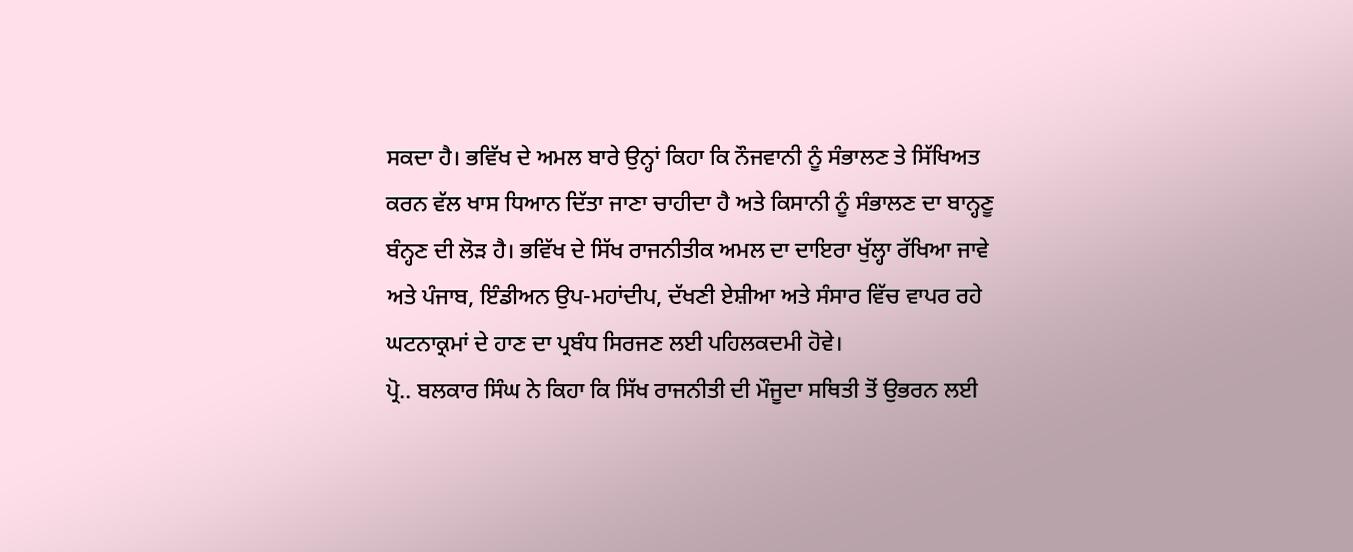ਸਕਦਾ ਹੈ। ਭਵਿੱਖ ਦੇ ਅਮਲ ਬਾਰੇ ਉਨ੍ਹਾਂ ਕਿਹਾ ਕਿ ਨੌਜਵਾਨੀ ਨੂੰ ਸੰਭਾਲਣ ਤੇ ਸਿੱਖਿਅਤ ਕਰਨ ਵੱਲ ਖਾਸ ਧਿਆਨ ਦਿੱਤਾ ਜਾਣਾ ਚਾਹੀਦਾ ਹੈ ਅਤੇ ਕਿਸਾਨੀ ਨੂੰ ਸੰਭਾਲਣ ਦਾ ਬਾਨ੍ਹਣੂ ਬੰਨ੍ਹਣ ਦੀ ਲੋੜ ਹੈ। ਭਵਿੱਖ ਦੇ ਸਿੱਖ ਰਾਜਨੀਤੀਕ ਅਮਲ ਦਾ ਦਾਇਰਾ ਖੁੱਲ੍ਹਾ ਰੱਖਿਆ ਜਾਵੇ ਅਤੇ ਪੰਜਾਬ, ਇੰਡੀਅਨ ਉਪ-ਮਹਾਂਦੀਪ, ਦੱਖਣੀ ਏਸ਼ੀਆ ਅਤੇ ਸੰਸਾਰ ਵਿੱਚ ਵਾਪਰ ਰਹੇ ਘਟਨਾਕ੍ਰਮਾਂ ਦੇ ਹਾਣ ਦਾ ਪ੍ਰਬੰਧ ਸਿਰਜਣ ਲਈ ਪਹਿਲਕਦਮੀ ਹੋਵੇ।
ਪ੍ਰੋ.. ਬਲਕਾਰ ਸਿੰਘ ਨੇ ਕਿਹਾ ਕਿ ਸਿੱਖ ਰਾਜਨੀਤੀ ਦੀ ਮੌਜੂਦਾ ਸਥਿਤੀ ਤੋਂ ਉਭਰਨ ਲਈ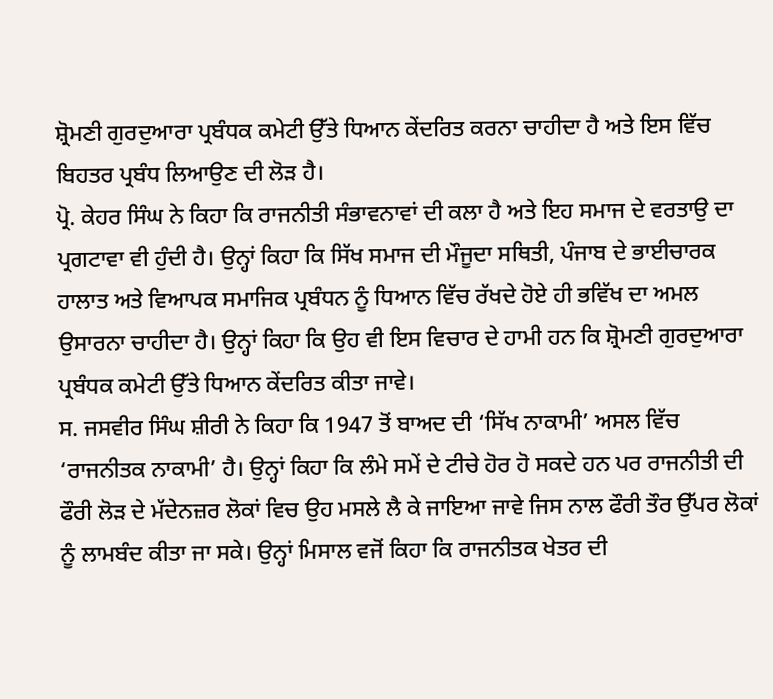ਸ਼੍ਰੋਮਣੀ ਗੁਰਦੁਆਰਾ ਪ੍ਰਬੰਧਕ ਕਮੇਟੀ ਉੱਤੇ ਧਿਆਨ ਕੇਂਦਰਿਤ ਕਰਨਾ ਚਾਹੀਦਾ ਹੈ ਅਤੇ ਇਸ ਵਿੱਚ ਬਿਹਤਰ ਪ੍ਰਬੰਧ ਲਿਆਉਣ ਦੀ ਲੋੜ ਹੈ।
ਪ੍ਰੋ. ਕੇਹਰ ਸਿੰਘ ਨੇ ਕਿਹਾ ਕਿ ਰਾਜਨੀਤੀ ਸੰਭਾਵਨਾਵਾਂ ਦੀ ਕਲਾ ਹੈ ਅਤੇ ਇਹ ਸਮਾਜ ਦੇ ਵਰਤਾਉ ਦਾ ਪ੍ਰਗਟਾਵਾ ਵੀ ਹੁੰਦੀ ਹੈ। ਉਨ੍ਹਾਂ ਕਿਹਾ ਕਿ ਸਿੱਖ ਸਮਾਜ ਦੀ ਮੌਜੂਦਾ ਸਥਿਤੀ, ਪੰਜਾਬ ਦੇ ਭਾਈਚਾਰਕ ਹਾਲਾਤ ਅਤੇ ਵਿਆਪਕ ਸਮਾਜਿਕ ਪ੍ਰਬੰਧਨ ਨੂੰ ਧਿਆਨ ਵਿੱਚ ਰੱਖਦੇ ਹੋਏ ਹੀ ਭਵਿੱਖ ਦਾ ਅਮਲ ਉਸਾਰਨਾ ਚਾਹੀਦਾ ਹੈ। ਉਨ੍ਹਾਂ ਕਿਹਾ ਕਿ ਉਹ ਵੀ ਇਸ ਵਿਚਾਰ ਦੇ ਹਾਮੀ ਹਨ ਕਿ ਸ਼੍ਰੋਮਣੀ ਗੁਰਦੁਆਰਾ ਪ੍ਰਬੰਧਕ ਕਮੇਟੀ ਉੱਤੇ ਧਿਆਨ ਕੇਂਦਰਿਤ ਕੀਤਾ ਜਾਵੇ।
ਸ. ਜਸਵੀਰ ਸਿੰਘ ਸ਼ੀਰੀ ਨੇ ਕਿਹਾ ਕਿ 1947 ਤੋਂ ਬਾਅਦ ਦੀ ‘ਸਿੱਖ ਨਾਕਾਮੀ’ ਅਸਲ ਵਿੱਚ ‘ਰਾਜਨੀਤਕ ਨਾਕਾਮੀ’ ਹੈ। ਉਨ੍ਹਾਂ ਕਿਹਾ ਕਿ ਲੰਮੇ ਸਮੇਂ ਦੇ ਟੀਚੇ ਹੋਰ ਹੋ ਸਕਦੇ ਹਨ ਪਰ ਰਾਜਨੀਤੀ ਦੀ ਫੌਰੀ ਲੋੜ ਦੇ ਮੱਦੇਨਜ਼ਰ ਲੋਕਾਂ ਵਿਚ ਉਹ ਮਸਲੇ ਲੈ ਕੇ ਜਾਇਆ ਜਾਵੇ ਜਿਸ ਨਾਲ ਫੌਰੀ ਤੌਰ ਉੱਪਰ ਲੋਕਾਂ ਨੂੰ ਲਾਮਬੰਦ ਕੀਤਾ ਜਾ ਸਕੇ। ਉਨ੍ਹਾਂ ਮਿਸਾਲ ਵਜੋਂ ਕਿਹਾ ਕਿ ਰਾਜਨੀਤਕ ਖੇਤਰ ਦੀ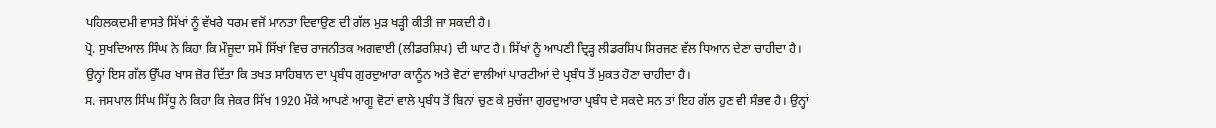ਪਹਿਲਕਦਮੀ ਵਾਸਤੇ ਸਿੱਖਾਂ ਨੂੰ ਵੱਖਰੇ ਧਰਮ ਵਜੋਂ ਮਾਨਤਾ ਦਿਵਾਉਣ ਦੀ ਗੱਲ ਮੁੜ ਖੜ੍ਹੀ ਕੀਤੀ ਜਾ ਸਕਦੀ ਹੈ।
ਪ੍ਰੋ. ਸੁਖਦਿਆਲ ਸਿੰਘ ਨੇ ਕਿਹਾ ਕਿ ਮੌਜੂਦਾ ਸਮੇਂ ਸਿੱਖਾਂ ਵਿਚ ਰਾਜਨੀਤਕ ਅਗਵਾਈ (ਲੀਡਰਸ਼ਿਪ) ਦੀ ਘਾਟ ਹੈ। ਸਿੱਖਾਂ ਨੂੰ ਆਪਣੀ ਦ੍ਰਿੜ੍ਹ ਲੀਡਰਸ਼ਿਪ ਸਿਰਜਣ ਵੱਲ ਧਿਆਨ ਦੇਣਾ ਚਾਹੀਦਾ ਹੈ। ਉਨ੍ਹਾਂ ਇਸ ਗੱਲ ਉੱਪਰ ਖਾਸ ਜ਼ੋਰ ਦਿੱਤਾ ਕਿ ਤਖਤ ਸਾਹਿਬਾਨ ਦਾ ਪ੍ਰਬੰਧ ਗੁਰਦੁਆਰਾ ਕਾਨੂੰਨ ਅਤੇ ਵੋਟਾਂ ਵਾਲੀਆਂ ਪਾਰਟੀਆਂ ਦੇ ਪ੍ਰਬੰਧ ਤੋਂ ਮੁਕਤ ਹੋਣਾ ਚਾਹੀਦਾ ਹੈ।
ਸ. ਜਸਪਾਲ ਸਿੰਘ ਸਿੱਧੂ ਨੇ ਕਿਹਾ ਕਿ ਜੇਕਰ ਸਿੱਖ 1920 ਮੌਕੇ ਆਪਣੇ ਆਗੂ ਵੋਟਾਂ ਵਾਲੇ ਪ੍ਰਬੰਧ ਤੋਂ ਬਿਨਾਂ ਚੁਣ ਕੇ ਸੁਚੱਜਾ ਗੁਰਦੁਆਰਾ ਪ੍ਰਬੰਧ ਦੇ ਸਕਦੇ ਸਨ ਤਾਂ ਇਹ ਗੱਲ ਹੁਣ ਵੀ ਸੰਭਵ ਹੈ। ਉਨ੍ਹਾਂ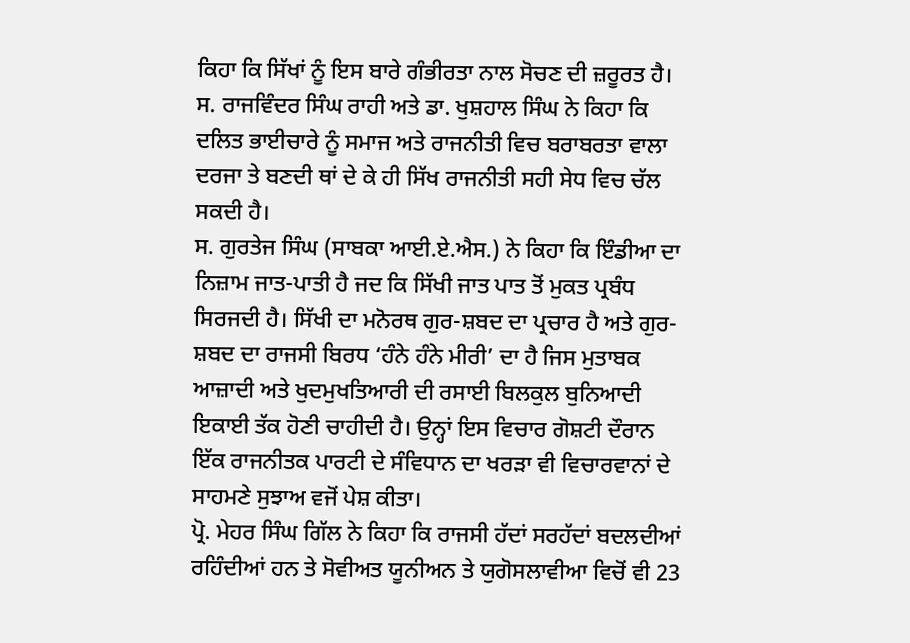ਕਿਹਾ ਕਿ ਸਿੱਖਾਂ ਨੂੰ ਇਸ ਬਾਰੇ ਗੰਭੀਰਤਾ ਨਾਲ ਸੋਚਣ ਦੀ ਜ਼ਰੂਰਤ ਹੈ।
ਸ. ਰਾਜਵਿੰਦਰ ਸਿੰਘ ਰਾਹੀ ਅਤੇ ਡਾ. ਖੁਸ਼ਹਾਲ ਸਿੰਘ ਨੇ ਕਿਹਾ ਕਿ ਦਲਿਤ ਭਾਈਚਾਰੇ ਨੂੰ ਸਮਾਜ ਅਤੇ ਰਾਜਨੀਤੀ ਵਿਚ ਬਰਾਬਰਤਾ ਵਾਲਾ ਦਰਜਾ ਤੇ ਬਣਦੀ ਥਾਂ ਦੇ ਕੇ ਹੀ ਸਿੱਖ ਰਾਜਨੀਤੀ ਸਹੀ ਸੇਧ ਵਿਚ ਚੱਲ ਸਕਦੀ ਹੈ।
ਸ. ਗੁਰਤੇਜ ਸਿੰਘ (ਸਾਬਕਾ ਆਈ.ਏ.ਐਸ.) ਨੇ ਕਿਹਾ ਕਿ ਇੰਡੀਆ ਦਾ ਨਿਜ਼ਾਮ ਜਾਤ-ਪਾਤੀ ਹੈ ਜਦ ਕਿ ਸਿੱਖੀ ਜਾਤ ਪਾਤ ਤੋਂ ਮੁਕਤ ਪ੍ਰਬੰਧ ਸਿਰਜਦੀ ਹੈ। ਸਿੱਖੀ ਦਾ ਮਨੋਰਥ ਗੁਰ-ਸ਼ਬਦ ਦਾ ਪ੍ਰਚਾਰ ਹੈ ਅਤੇ ਗੁਰ-ਸ਼ਬਦ ਦਾ ਰਾਜਸੀ ਬਿਰਧ ‘ਹੰਨੇ ਹੰਨੇ ਮੀਰੀ’ ਦਾ ਹੈ ਜਿਸ ਮੁਤਾਬਕ ਆਜ਼ਾਦੀ ਅਤੇ ਖੁਦਮੁਖਤਿਆਰੀ ਦੀ ਰਸਾਈ ਬਿਲਕੁਲ ਬੁਨਿਆਦੀ ਇਕਾਈ ਤੱਕ ਹੋਣੀ ਚਾਹੀਦੀ ਹੈ। ਉਨ੍ਹਾਂ ਇਸ ਵਿਚਾਰ ਗੋਸ਼ਟੀ ਦੌਰਾਨ ਇੱਕ ਰਾਜਨੀਤਕ ਪਾਰਟੀ ਦੇ ਸੰਵਿਧਾਨ ਦਾ ਖਰੜਾ ਵੀ ਵਿਚਾਰਵਾਨਾਂ ਦੇ ਸਾਹਮਣੇ ਸੁਝਾਅ ਵਜੋਂ ਪੇਸ਼ ਕੀਤਾ।
ਪ੍ਰੋ. ਮੇਹਰ ਸਿੰਘ ਗਿੱਲ ਨੇ ਕਿਹਾ ਕਿ ਰਾਜਸੀ ਹੱਦਾਂ ਸਰਹੱਦਾਂ ਬਦਲਦੀਆਂ ਰਹਿੰਦੀਆਂ ਹਨ ਤੇ ਸੋਵੀਅਤ ਯੂਨੀਅਨ ਤੇ ਯੁਗੋਸਲਾਵੀਆ ਵਿਚੋਂ ਵੀ 23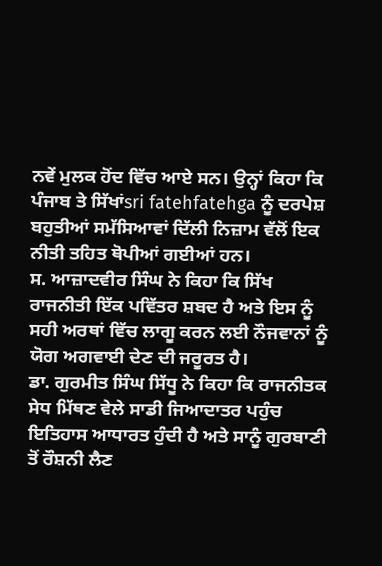ਨਵੇਂ ਮੁਲਕ ਹੋਂਦ ਵਿੱਚ ਆਏ ਸਨ। ਉਨ੍ਹਾਂ ਕਿਹਾ ਕਿ ਪੰਜਾਬ ਤੇ ਸਿੱਖਾਂsri fatehfatehga ਨੂੰ ਦਰਪੇਸ਼ ਬਹੁਤੀਆਂ ਸਮੱਸਿਆਵਾਂ ਦਿੱਲੀ ਨਿਜ਼ਾਮ ਵੱਲੋਂ ਇਕ ਨੀਤੀ ਤਹਿਤ ਥੋਪੀਆਂ ਗਈਆਂ ਹਨ।
ਸ. ਆਜ਼ਾਦਵੀਰ ਸਿੰਘ ਨੇ ਕਿਹਾ ਕਿ ਸਿੱਖ ਰਾਜਨੀਤੀ ਇੱਕ ਪਵਿੱਤਰ ਸ਼ਬਦ ਹੈ ਅਤੇ ਇਸ ਨੂੰ ਸਹੀ ਅਰਥਾਂ ਵਿੱਚ ਲਾਗੂ ਕਰਨ ਲਈ ਨੌਜਵਾਨਾਂ ਨੂੰ ਯੋਗ ਅਗਵਾਈ ਦੇਣ ਦੀ ਜਰੂਰਤ ਹੈ।
ਡਾ. ਗੁਰਮੀਤ ਸਿੰਘ ਸਿੱਧੂ ਨੇ ਕਿਹਾ ਕਿ ਰਾਜਨੀਤਕ ਸੇਧ ਮਿੱਥਣ ਵੇਲੇ ਸਾਡੀ ਜਿਆਦਾਤਰ ਪਹੁੰਚ ਇਤਿਹਾਸ ਆਧਾਰਤ ਹੁੰਦੀ ਹੈ ਅਤੇ ਸਾਨੂੰ ਗੁਰਬਾਣੀ ਤੋਂ ਰੌਸ਼ਨੀ ਲੈਣ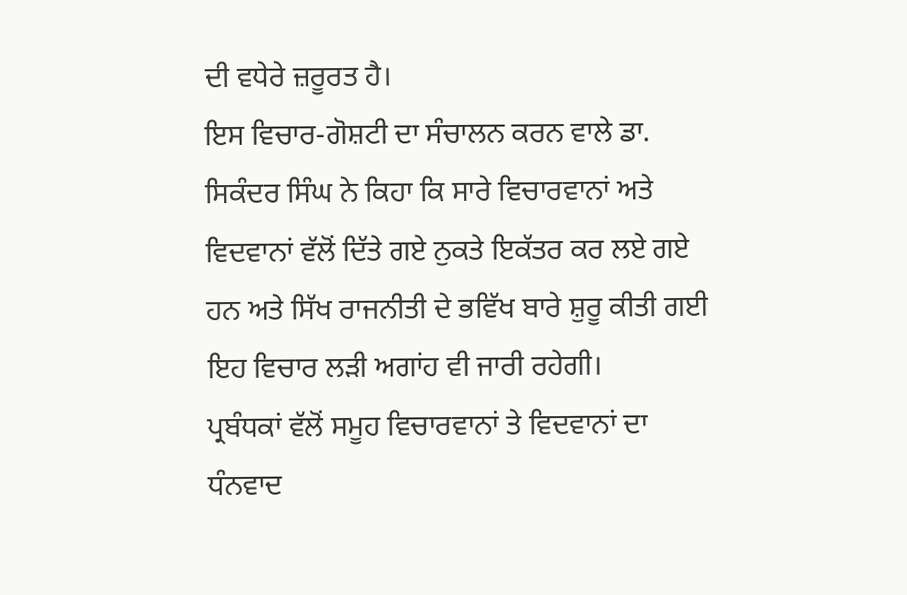ਦੀ ਵਧੇਰੇ ਜ਼ਰੂਰਤ ਹੈ।
ਇਸ ਵਿਚਾਰ-ਗੋਸ਼ਟੀ ਦਾ ਸੰਚਾਲਨ ਕਰਨ ਵਾਲੇ ਡਾ. ਸਿਕੰਦਰ ਸਿੰਘ ਨੇ ਕਿਹਾ ਕਿ ਸਾਰੇ ਵਿਚਾਰਵਾਨਾਂ ਅਤੇ ਵਿਦਵਾਨਾਂ ਵੱਲੋਂ ਦਿੱਤੇ ਗਏ ਨੁਕਤੇ ਇਕੱਤਰ ਕਰ ਲਏ ਗਏ ਹਨ ਅਤੇ ਸਿੱਖ ਰਾਜਨੀਤੀ ਦੇ ਭਵਿੱਖ ਬਾਰੇ ਸ਼ੁਰੂ ਕੀਤੀ ਗਈ ਇਹ ਵਿਚਾਰ ਲੜੀ ਅਗਾਂਹ ਵੀ ਜਾਰੀ ਰਹੇਗੀ।
ਪ੍ਰਬੰਧਕਾਂ ਵੱਲੋਂ ਸਮੂਹ ਵਿਚਾਰਵਾਨਾਂ ਤੇ ਵਿਦਵਾਨਾਂ ਦਾ ਧੰਨਵਾਦ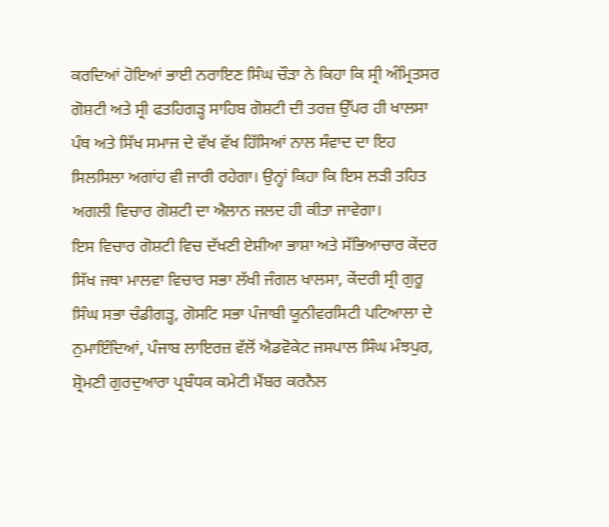ਕਰਦਿਆਂ ਹੋਇਆਂ ਭਾਈ ਨਰਾਇਣ ਸਿੰਘ ਚੌੜਾ ਨੇ ਕਿਹਾ ਕਿ ਸ੍ਰੀ ਅੰਮ੍ਰਿਤਸਰ ਗੋਸ਼ਟੀ ਅਤੇ ਸ੍ਰੀ ਫਤਹਿਗਡ਼੍ਹ ਸਾਹਿਬ ਗੋਸ਼ਟੀ ਦੀ ਤਰਜ਼ ਉੱਪਰ ਹੀ ਖਾਲਸਾ ਪੰਥ ਅਤੇ ਸਿੱਖ ਸਮਾਜ ਦੇ ਵੱਖ ਵੱਖ ਹਿੱਸਿਆਂ ਨਾਲ ਸੰਵਾਦ ਦਾ ਇਹ ਸਿਲਸਿਲਾ ਅਗਾਂਹ ਵੀ ਜਾਰੀ ਰਹੇਗਾ। ਉਨ੍ਹਾਂ ਕਿਹਾ ਕਿ ਇਸ ਲੜੀ ਤਹਿਤ ਅਗਲੀ ਵਿਚਾਰ ਗੋਸ਼ਟੀ ਦਾ ਐਲਾਨ ਜਲਦ ਹੀ ਕੀਤਾ ਜਾਵੇਗਾ।
ਇਸ ਵਿਚਾਰ ਗੋਸ਼ਟੀ ਵਿਚ ਦੱਖਣੀ ਏਸ਼ੀਆ ਭਾਸ਼ਾ ਅਤੇ ਸੱਭਿਆਚਾਰ ਕੇਂਦਰ ਸਿੱਖ ਜਥਾ ਮਾਲਵਾ ਵਿਚਾਰ ਸਭਾ ਲੱਖੀ ਜੰਗਲ ਖਾਲਸਾ, ਕੇਂਦਰੀ ਸ੍ਰੀ ਗੁਰੂ ਸਿੰਘ ਸਭਾ ਚੰਡੀਗੜ੍ਹ, ਗੋਸਟਿ ਸਭਾ ਪੰਜਾਬੀ ਯੂਨੀਵਰਸਿਟੀ ਪਟਿਆਲਾ ਦੇ ਨੁਮਾਇੰਦਿਆਂ, ਪੰਜਾਬ ਲਾਇਰਜ਼ ਵੱਲੋਂ ਐਡਵੋਕੇਟ ਜਸਪਾਲ ਸਿੰਘ ਮੰਝਪੁਰ, ਸ਼੍ਰੋਮਣੀ ਗੁਰਦੁਆਰਾ ਪ੍ਰਬੰਧਕ ਕਮੇਟੀ ਮੈਂਬਰ ਕਰਨੈਲ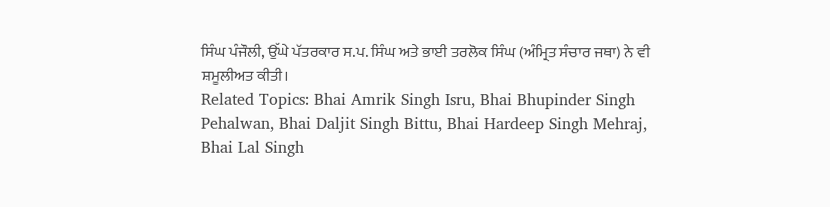ਸਿੰਘ ਪੰਜੌਲੀ, ਉੱਘੇ ਪੱਤਰਕਾਰ ਸ.ਪ. ਸਿੰਘ ਅਤੇ ਭਾਈ ਤਰਲੋਕ ਸਿੰਘ (ਅੰਮ੍ਰਿਤ ਸੰਚਾਰ ਜਥਾ) ਨੇ ਵੀ ਸ਼ਮੂਲੀਅਤ ਕੀਤੀ।
Related Topics: Bhai Amrik Singh Isru, Bhai Bhupinder Singh Pehalwan, Bhai Daljit Singh Bittu, Bhai Hardeep Singh Mehraj, Bhai Lal Singh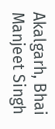Akalgarh, Bhai Manjeet Singh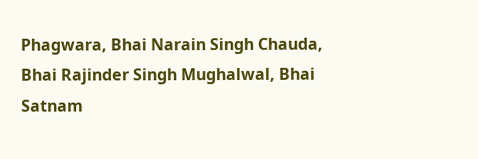Phagwara, Bhai Narain Singh Chauda, Bhai Rajinder Singh Mughalwal, Bhai Satnam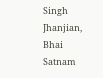Singh Jhanjian, Bhai Satnam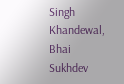Singh Khandewal, Bhai Sukhdev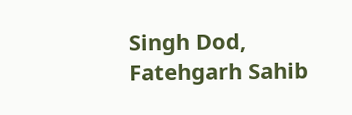Singh Dod, Fatehgarh Sahib